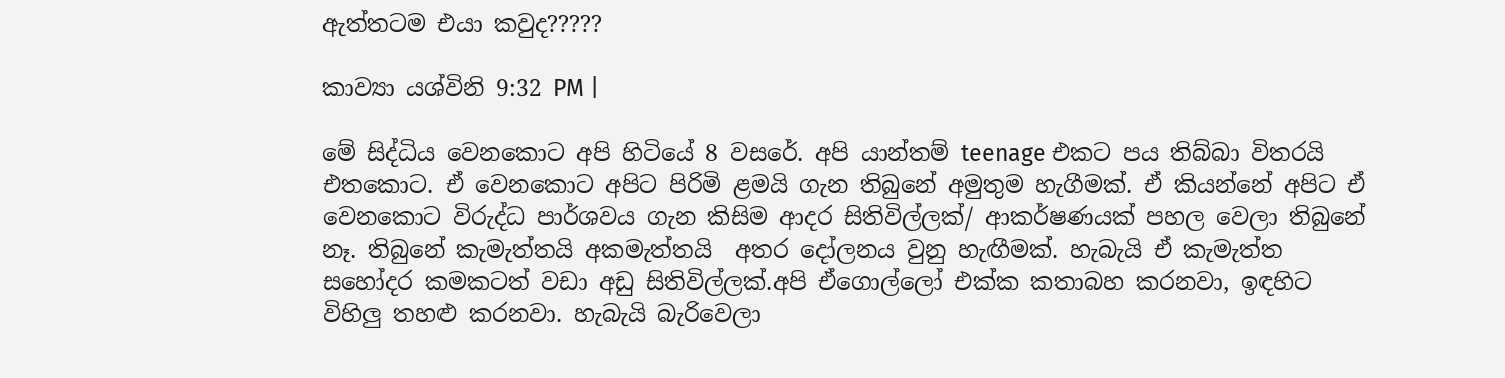ඇත්තටම එයා කවුද?????

කාව්‍යා යශ්විනි 9:32 PM |

මේ සිද්ධිය වෙනකොට අපි හිටියේ 8 වසරේ. අපි යාන්තම් teenage එකට පය තිබ්බා විතරයි එතකොට. ඒ වෙනකොට අපිට පිරිමි ළමයි ගැන තිබුනේ අමුතුම හැගීමක්. ඒ කියන්නේ අපිට ඒ වෙනකොට විරුද්ධ පාර්ශවය ගැන කිසිම ආදර සිතිවිල්ලක්/ ආකර්ෂණයක් පහල වෙලා තිබුනේ නෑ. තිබුනේ කැමැත්තයි අකමැත්තයි  අතර දෝලනය වුනු හැඟීමක්. හැබැයි ඒ කැමැත්ත සහෝදර කමකටත් වඩා අඩු සිතිවිල්ලක්.අපි ඒගොල්ලෝ එක්ක කතාබහ කරනවා, ඉඳහිට විහිලු තහළු කරනවා. හැබැයි බැරිවෙලා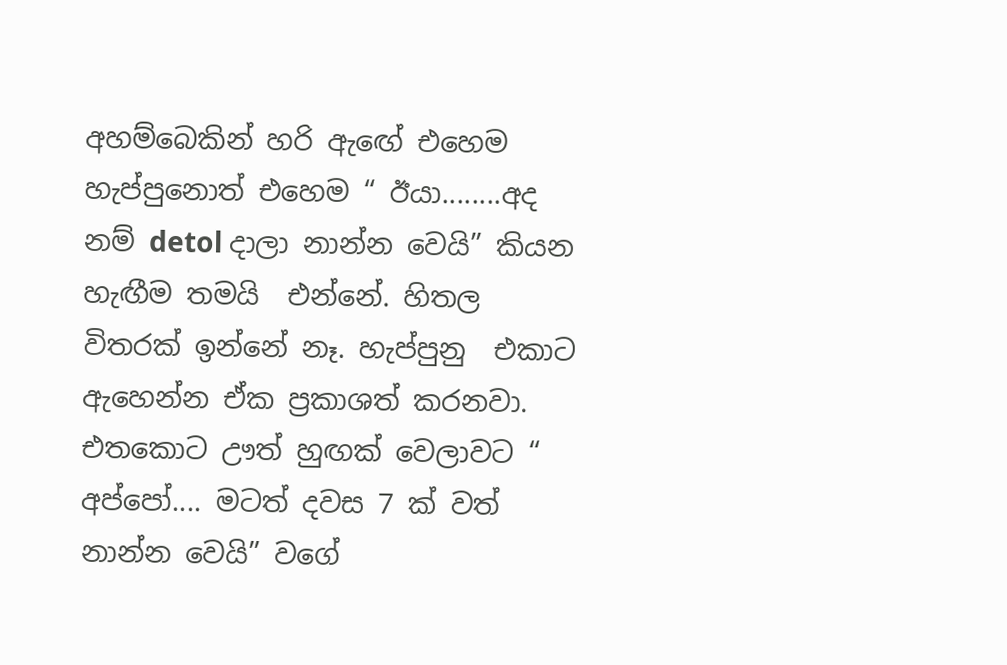අහම්බෙකින් හරි ඇඟේ එහෙම හැප්පුනොත් එහෙම “ ඊයා........අද නම් detol දාලා නාන්න වෙයි” කියන හැඟීම තමයි  එන්නේ. හිතල විතරක්‌ ඉන්නේ නෑ. හැප්පුනු  එකාට ඇහෙන්න ඒක ප්‍රකාශත් කරනවා. එතකොට ඌත් හුඟක් වෙලාවට “ අප්පෝ.... මටත් දවස 7 ක් වත් නාන්න වෙයි” වගේ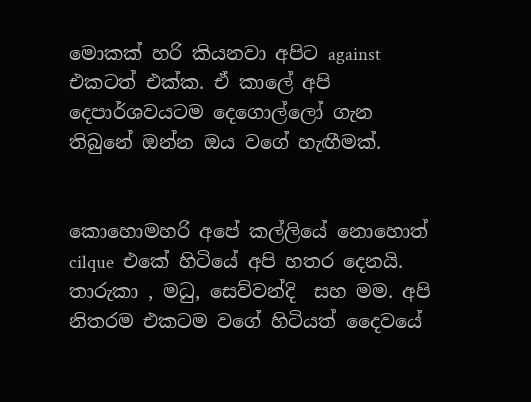මොකක් හරි කියනවා අපිට against එකටත් එක්ක. ඒ කාලේ අපි දෙපාර්ශවයටම දෙගොල්ලෝ ගැන තිබුනේ ඔන්න ඔය වගේ හැඟීමක්.


කොහොමහරි අපේ කල්ලියේ නොහොත් cilque  එකේ හිටියේ අපි හතර දෙනයි. තාරුකා , මධු, සෙව්වන්දි  සහ මම. අපි නිතරම එකටම වගේ හිටියත් දෛවයේ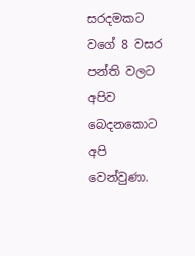සරදමකට වගේ 8 වසර පන්ති වලට අපිව බෙදනකොට අපි වෙන්වුණා.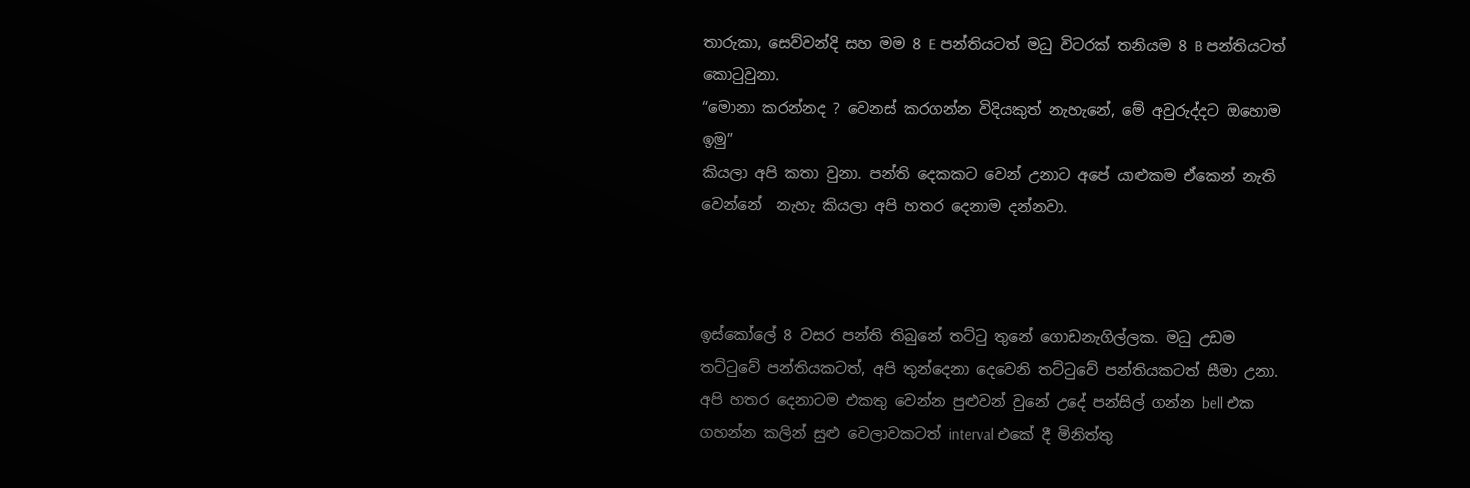තාරුකා, සෙව්වන්දි සහ මම 8 E පන්තියටත් මධු විටරක්‌ තනියම 8 B පන්තියටත් කොටුවුනා.
“මොනා කරන්නද ? වෙනස් කරගන්න විදියකුත් නැහැනේ, මේ අවුරුද්දට ඔහොම ඉමු”
කියලා අපි කතා වුනා. පන්ති දෙකකට වෙන් උනාට අපේ යාළුකම ඒකෙන් නැති වෙන්නේ  නැහැ කියලා අපි හතර දෙනාම දන්නවා.



ඉස්කෝලේ 8 වසර පන්ති තිබුනේ තට්ටු තුනේ ගොඩනැගිල්ලක. මධු උඩම තට්ටුවේ පන්තියකටත්, අපි තුන්දෙනා දෙවෙනි තට්ටුවේ පන්තියකටත් සීමා උනා. අපි හතර දෙනාටම එකතු වෙන්න පුළුවන් වුනේ උදේ පන්සිල් ගන්න bell එක ගහන්න කලින් සුළු වෙලාවකටත් interval එකේ දී මිනිත්තු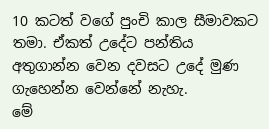10 කටත් වගේ පුංචි කාල සීමාවකට තමා. ඒකත් උදේට පන්තිය අතුගාන්න වෙන දවසට උදේ මුණ ගැහෙන්න වෙන්නේ නැහැ.
මේ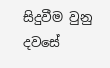සිදුවීම වුනු දවසේ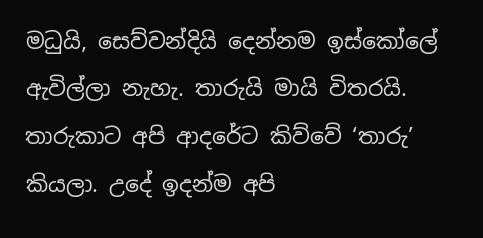මධුයි, සෙව්වන්දියි දෙන්නම ඉස්කෝලේ ඇවිල්ලා නැහැ. තාරුයි මායි විතරයි. තාරුකාට අපි ආදරේට කිව්වේ ‘තාරු’ කියලා. උදේ ඉදන්ම අපි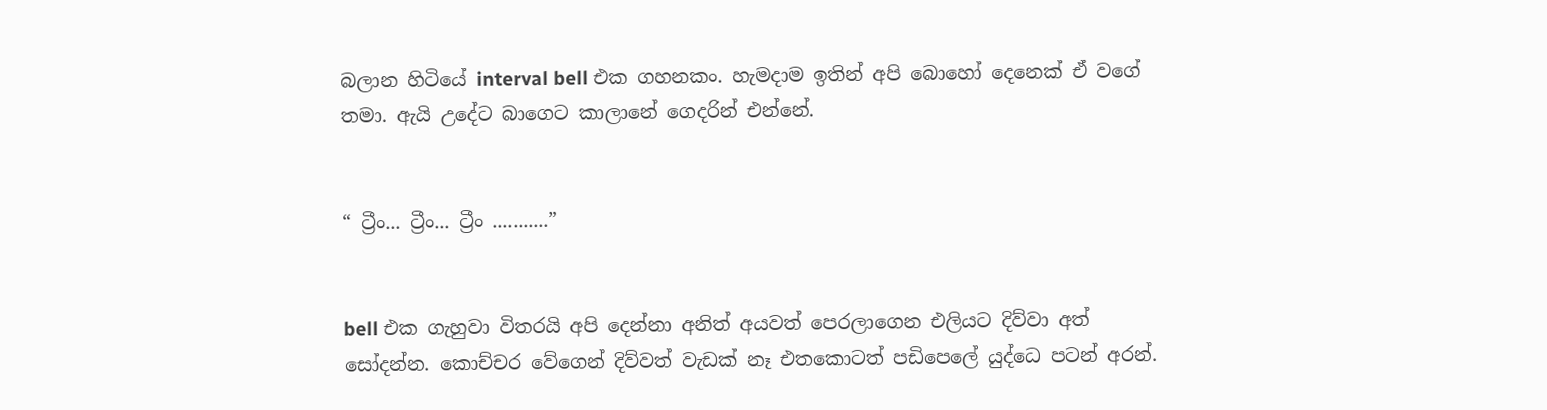බලාන හිටියේ interval bell එක ගහනකං. හැමදාම ඉතින් අපි බොහෝ දෙනෙක් ඒ වගේ තමා. ඇයි උදේට බාගෙට කාලානේ ගෙදරින් එන්නේ.


“ ට්‍රීං... ට්‍රීං... ට්‍රීං ...........”


bell එක ගැහුවා විතරයි අපි දෙන්නා අනිත් අයවත් පෙරලාගෙන එලියට දිව්වා අත් සෝදන්න. කොච්චර වේගෙන් දිව්වත් වැඩක් නෑ එතකොටත් පඩිපෙලේ යුද්ධෙ පටන් අරන්.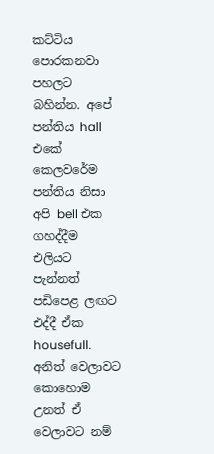කට්ටිය පොරකනවා පහලට බහින්න. අපේ පන්තිය hall එකේ කෙලවරේම පන්තිය නිසා අපි bell එක ගහද්දීම එලියට පැන්නත් පඩිපෙළ ලඟට එද්දී ඒක housefull. අනිත් වෙලාවට කොහොම උනත් ඒ වෙලාවට නම්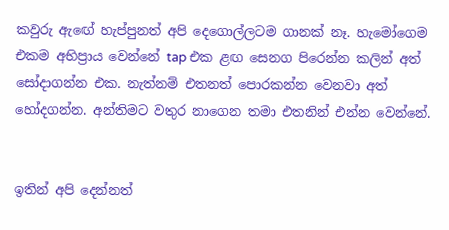කවුරු ඇඟේ හැප්පුනත් අපි දෙගොල්ලටම ගානක් නෑ. හැමෝගෙම එකම අභිප්‍රාය වෙන්නේ tap එක ළඟ සෙනග පිරෙන්න කලින් අත් සෝදාගන්න එක. නැත්නම් එතනත් පොරකන්න වෙනවා අත්
හෝදගන්න. අන්තිමට වතුර නාගෙන තමා එතනින් එන්න වෙන්නේ.


ඉතින් අපි දෙන්නත්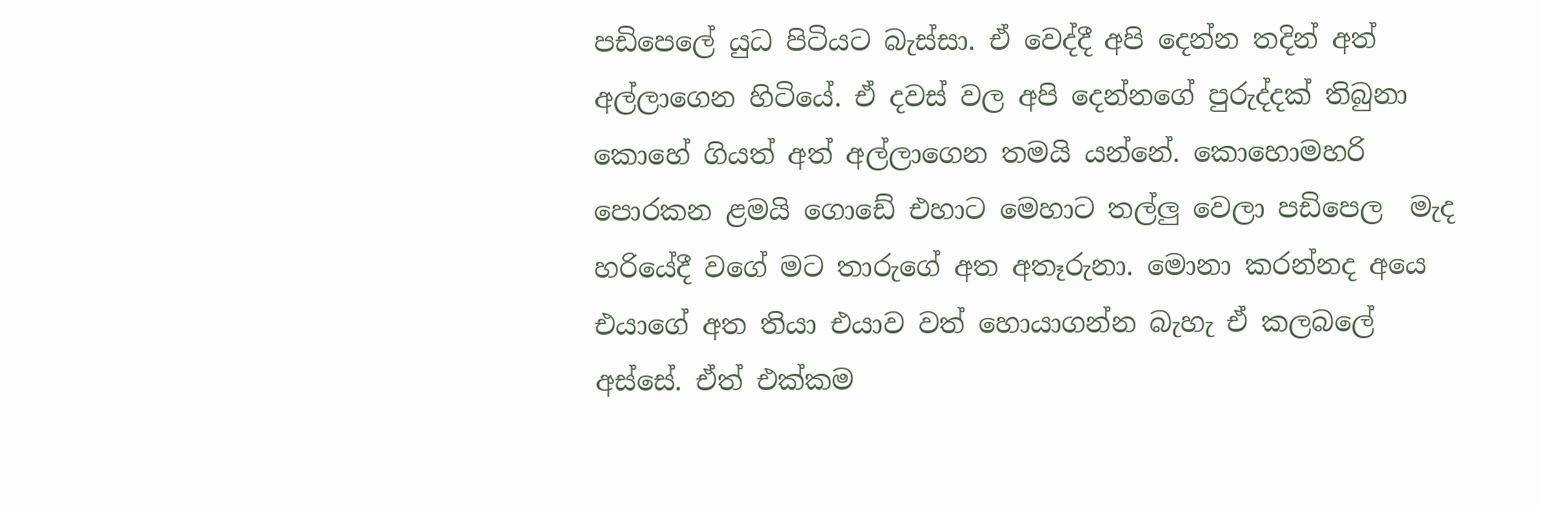පඩිපෙලේ යුධ පිටියට බැස්සා. ඒ වෙද්දී අපි දෙන්න තදින් අත් අල්ලාගෙන හිටියේ. ඒ දවස් වල අපි දෙන්නගේ පුරුද්දක් තිබුනා කොහේ ගියත් අත් අල්ලාගෙන තමයි යන්නේ. කොහොමහරි  පොරකන ළමයි ගොඩේ එහාට මෙහාට තල්ලු වෙලා පඩිපෙල  මැද හරියේදී වගේ මට තාරුගේ අත අතෑරුනා. මොනා කරන්නද අයෙ එයාගේ අත තියා එයාව වත් හොයාගන්න බැහැ ඒ කලබලේ අස්සේ. ඒත් එක්කම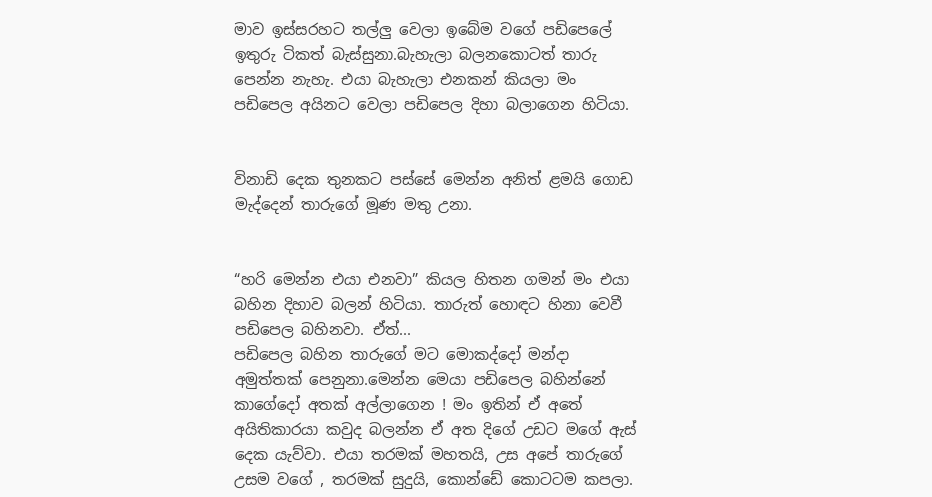මාව ඉස්සරහට තල්ලු වෙලා ඉබේම වගේ පඩිපෙලේ ඉතුරු ටිකත් බැස්සුනා.බැහැලා බලනකොටත් තාරු පෙන්න නැහැ. එයා බැහැලා එනකන් කියලා මං පඩිපෙල අයිනට වෙලා පඩිපෙල දිහා බලාගෙන හිටියා.


විනාඩි දෙක තුනකට පස්සේ මෙන්න අනිත් ළමයි ගොඩ මැද්දෙන් තාරුගේ මූණ මතු උනා.


“හරි මෙන්න එයා එනවා” කියල හිතන ගමන් මං එයා  බහින දිහාව බලන් හිටියා. තාරුත් හොඳට හිනා වෙවී පඩිපෙල බහිනවා. ඒත්...
පඩිපෙල බහින තාරුගේ මට මොකද්දෝ මන්දා අමුත්තක් පෙනුනා.මෙන්න මෙයා පඩිපෙල බහින්නේ කාගේදෝ අතක් අල්ලාගෙන ! මං ඉතින් ඒ අතේ අයිතිකාරයා කවුද බලන්න ඒ අත දිගේ උඩට මගේ ඇස් දෙක යැව්වා. එයා තරමක් මහතයි, උස අපේ තාරුගේ උසම වගේ , තරමක් සුදුයි, කොන්ඩේ කොටටම කපලා.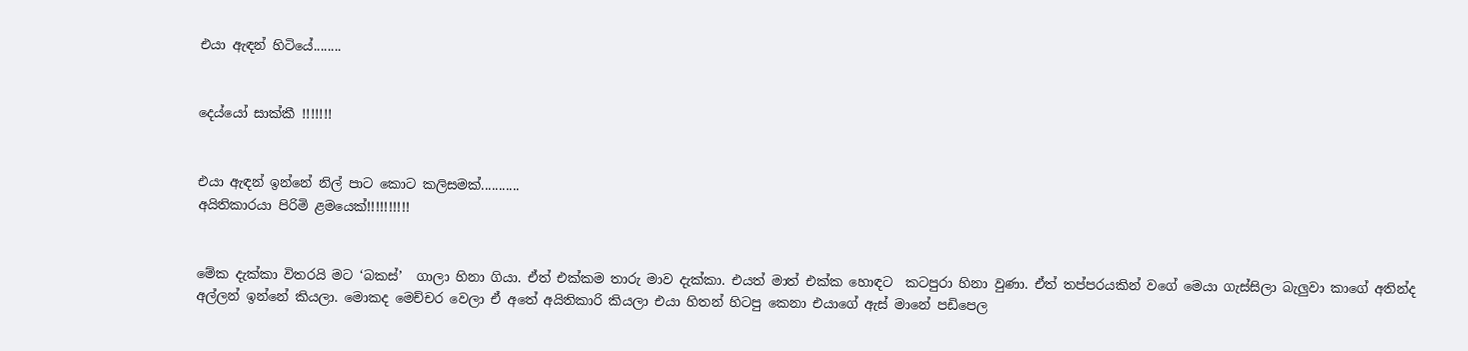එයා ඇඳන් හිටියේ........


දෙය්යෝ සාක්කී !!!!!!!


එයා ඇඳන් ඉන්නේ නිල් පාට කොට කලිසමක්...........
අයිතිකාරයා පිරිමි ළමයෙක්!!!!!!!!!!


මේක දැක්කා විතරයි මට ‘බකස්’  ගාලා හිනා ගියා. ඒත් එක්කම තාරු මාව දැක්කා. එයත් මාත් එක්ක හොඳට  කටපුරා හිනා වුණා. ඒත් තප්පරයකින් වගේ මෙයා ගැස්සිලා බැලුවා කාගේ අතින්ද අල්ලන් ඉන්නේ කියලා. මොකද මෙච්චර වෙලා ඒ අතේ අයිතිකාරි කියලා එයා හිතන් හිටපු කෙනා එයාගේ ඇස් මානේ පඩිපෙල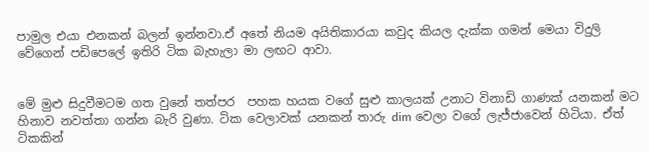පාමුල එයා එනකන් බලන් ඉන්නවා.ඒ අතේ නියම අයිතිකාරයා කවුද කියල දැක්ක ගමන් මෙයා විදුලි වේගෙන් පඩිපෙලේ ඉතිරි ටික බැහැලා මා ලඟට ආවා.


මේ මුළු සිදුවීමටම ගත වුනේ තත්පර  පහක හයක වගේ සුළු කාලයක් උනාට විනාඩි ගාණක් යනකන් මට හිනාව නවත්තා ගන්න බැරි වුණා. ටික වෙලාවක් යනකන් තාරු dim වෙලා වගේ ලැජ්ජාවෙන් හිටියා. ඒත් ටිකකින්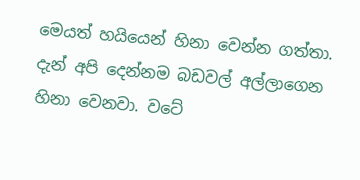මෙයත් හයියෙන් හිනා වෙන්න ගත්තා. දැන් අපි දෙන්නම බඩවල් අල්ලාගෙන හිනා වෙනවා. වටේ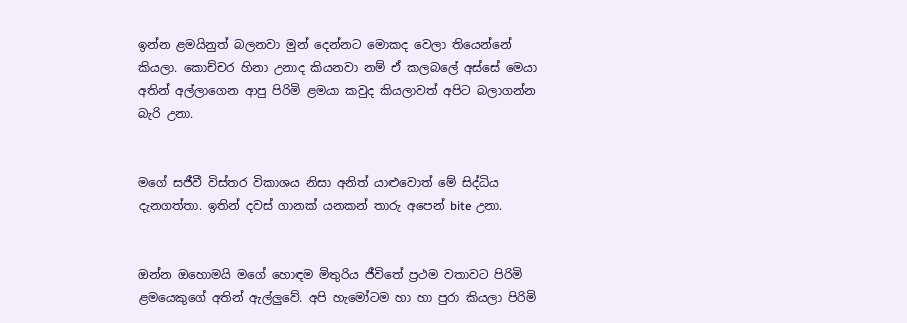ඉන්න ළමයිනුත් බලනවා මුන් දෙන්නට මොකද වෙලා තියෙන්නේ  කියලා. කොච්චර හිනා උනාද කියනවා නම් ඒ කලබලේ අස්සේ මෙයා අතින් අල්ලාගෙන ආපු පිරිමි ළමයා කවුද කියලාවත් අපිට බලාගන්න බැරි උනා.


මගේ සජීවී විස්තර විකාශය නිසා අනිත් යාළුවොත් මේ සිද්ධිය දැනගත්තා. ඉතින් දවස් ගානක් යනකන් තාරු අපෙන් bite උනා.


ඔන්න ඔහොමයි මගේ හොඳම මිතුරිය ජීවිතේ ප්‍රථම වතාවට පිරිමි ළමයෙකුගේ අතින් ඇල්ලුවේ. අපි හැමෝටම හා හා පුරා කියලා පිරිමි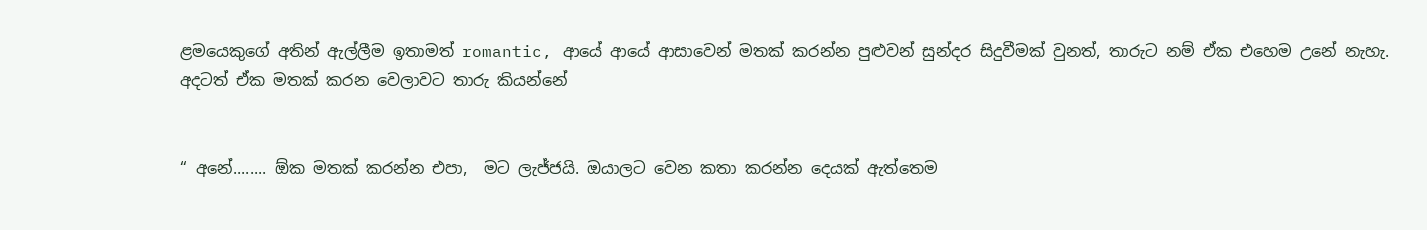ළමයෙකුගේ අතින් ඇල්ලීම ඉතාමත් romantic, ආයේ ආයේ ආසාවෙන් මතක් කරන්න පුළුවන් සුන්දර සිදුවීමක් වුනත්, තාරුට නම් ඒක එහෙම උනේ නැහැ.
අදටත් ඒක මතක් කරන වෙලාවට තාරු කියන්නේ


“ අනේ........ ඕක මතක් කරන්න එපා,  මට ලැජ්ජයි. ඔයාලට වෙන කතා කරන්න දෙයක් ඇත්තෙම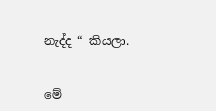නැද්ද “ කියලා.


මේ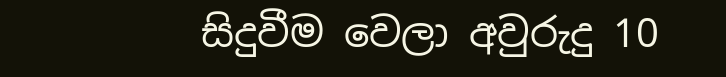සිදුවීම වෙලා අවුරුදු 10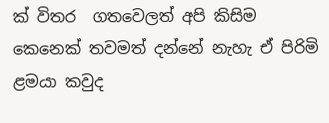ක් විතර  ගතවෙලත් අපි කිසිම කෙනෙක් තවමත් දන්නේ නැහැ ඒ පිරිමි ළමයා කවුද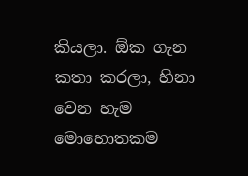කියලා. ඕක ගැන කතා කරලා, හිනා වෙන හැම මොහොතකම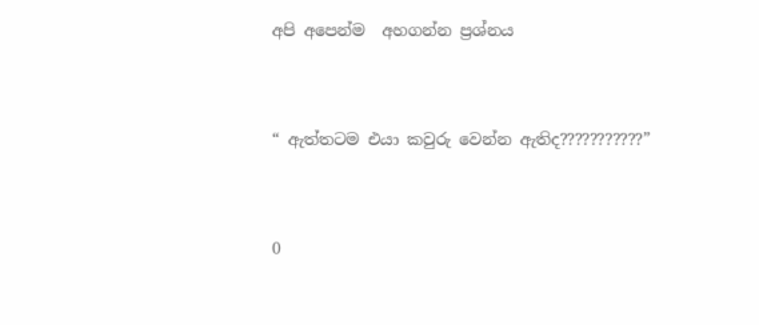අපි අපෙන්ම  අහගන්න ප්‍රශ්නය


“ ඇත්තටම එයා කවුරු වෙන්න ඇතිද???????????”


0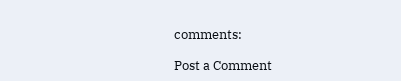comments:

Post a Comment